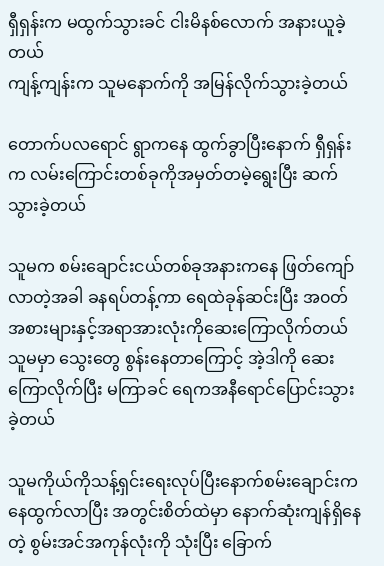ရှီရှန်းက မထွက်သွားခင် ငါးမိနစ်လောက် အနားယူခဲ့တယ်
ကျန့်ကျန်းက သူမနောက်ကို အမြန်လိုက်သွားခဲ့တယ်

တောက်ပလရောင် ရွာကနေ ထွက်ခွာပြီးနောက် ရှီရှန်းက လမ်းကြောင်းတစ်ခုကိုအမှတ်တမဲ့ရွေးပြီး ဆက်သွားခဲ့တယ်

သူမက စမ်းချောင်းငယ်တစ်ခုအနားကနေ ဖြတ်ကျော်လာတဲ့အခါ ခနရပ်တန့်ကာ ရေထဲခုန်ဆင်းပြီး အ၀တ်အစားများနှင့်အရာအားလုံးကိုဆေးကြောလိုက်တယ် သူမမှာ သွေးတွေ စွန်းနေတာကြောင့် အဲ့ဒါကို ဆေးကြောလိုက်ပြီး မကြာခင် ရေကအနီရောင်ပြောင်းသွားခဲ့တယ်

သူမကိုယ်ကိုသန့်ရှင်းရေးလုပ်ပြီးနောက်စမ်းချောင်းကနေထွက်လာပြီး အတွင်းစိတ်ထဲမှာ နောက်ဆုံးကျန်ရှိနေတဲ့ စွမ်းအင်အကုန်လုံးကို သုံးပြီး ခြောက်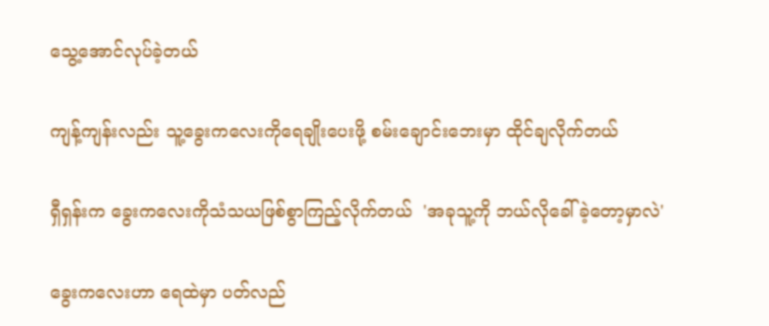သွေ့အောင်လုပ်ခဲ့တယ်

ကျန့်ကျန်းလည်း သူ့ခွေးကလေးကိုရေချိုးပေးဖို့ စမ်းချောင်းဘေးမှာ ထိုင်ချလိုက်တယ်

ရှီရှန်းက ခွေးကလေးကိုသံသယဖြစ်စွာကြည့်လိုက်တယ်  'အခုသူ့ကို ဘယ်လိုခေါ်ခဲ့တော့မှာလဲ'

ခွေးကလေးဟာ ရေထဲမှာ ပတ်လည်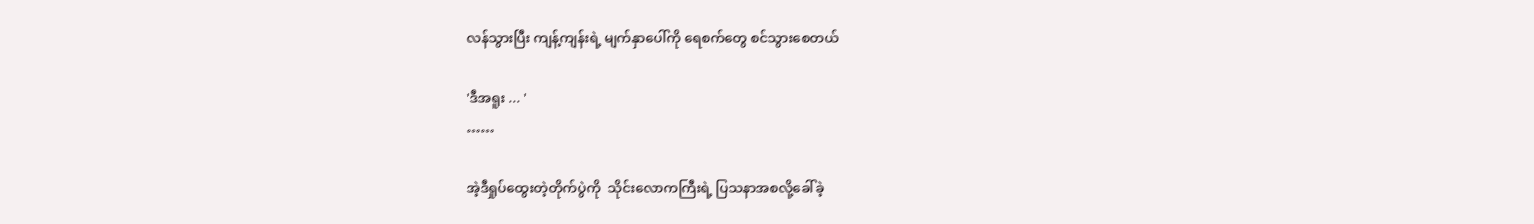လန်သွားပြီး ကျန့်ကျန်းရဲ့ မျက်နှာပေါ်ကို ရေစက်တွေ စင်သွားစေတယ်

'ဒီအရူး ... '
……

အဲ့ဒီရှုပ်ထွေးတဲ့တိုက်ပွဲကို  သိုင်းလောကကြီးရဲ့ ပြသနာအစလို့ခေါ်ခဲ့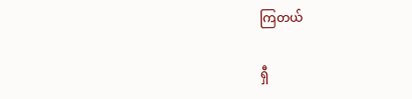ကြတယ်

ရှီ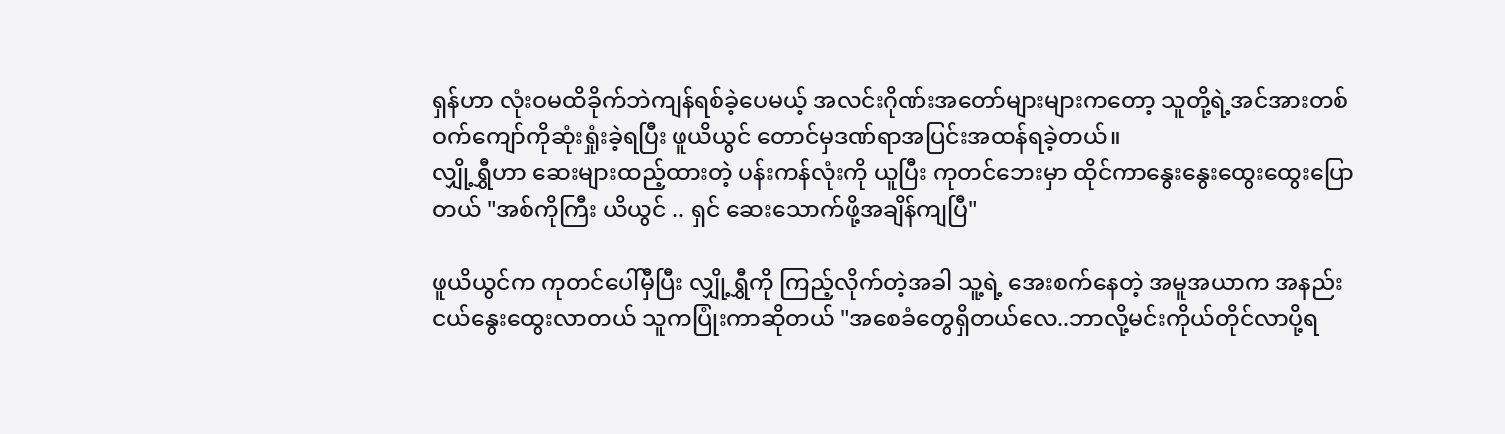ရှန်ဟာ လုံးဝမထိခိုက်ဘဲကျန်ရစ်ခဲ့ပေမယ့် အလင်းဂိုဏ်းအတော်များများကတော့ သူတို့ရဲ့အင်အားတစ်ဝက်ကျော်ကိုဆုံးရှုံးခဲ့ရပြီး ဖူယိယွင် တောင်မှဒဏ်ရာအပြင်းအထန်ရခဲ့တယ်။
လျှို့ရွှီဟာ ဆေးများထည့်ထားတဲ့ ပန်းကန်လုံးကို ယူပြီး ကုတင်ဘေးမှာ ထိုင်ကာနွေးနွေးထွေးထွေးပြောတယ် "အစ်ကိုကြီး ယိယွင် .. ရှင် ဆေးသောက်ဖို့အချိန်ကျပြီ"

ဖူယိယွင်က ကုတင်ပေါ်မှီပြီး လျှို့ရွှီကို ကြည့်လိုက်တဲ့အခါ သူ့ရဲ့ အေးစက်နေတဲ့ အမူအယာက အနည်းငယ်နွေးထွေးလာတယ် သူကပြုံးကာဆိုတယ် "အစေခံတွေရှိတယ်လေ..ဘာလို့မင်းကိုယ်တိုင်လာပို့ရ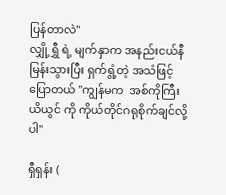ပြန်တာလဲ"
လျှို့ရွှီ ရဲ့ မျက်နှာက အနည်းငယ်နီမြန်းသွားပြီး ရှက်ရွံ့တဲ့ အသံဖြင့်ပြောတယ် "ကျွန်မက  အစ်ကိုကြီး ယိယွင် ကို ကိုယ်တိုင်ဂရုစိုက်ချင်လို့ပါ"

ရှီရှန်း (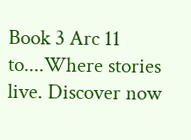Book 3 Arc 11 to....Where stories live. Discover now